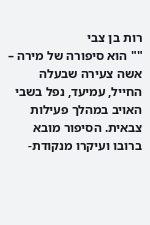רות בן צבי
"" הוא סיפורה של מירה – אשה צעירה שבעלה החייל, עמיעד, נפל בשבי האויב במהלך פעילות צבאית. הסיפור מובא ברובו ועיקרו מנקודת-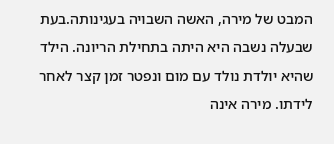המבט של מירה, האשה השבויה בעגינותה.בעת שבעלה נשבה היא היתה בתחילת הריונה. הילד שהיא יולדת נולד עם מום ונפטר זמן קצר לאחר לידתו. מירה אינה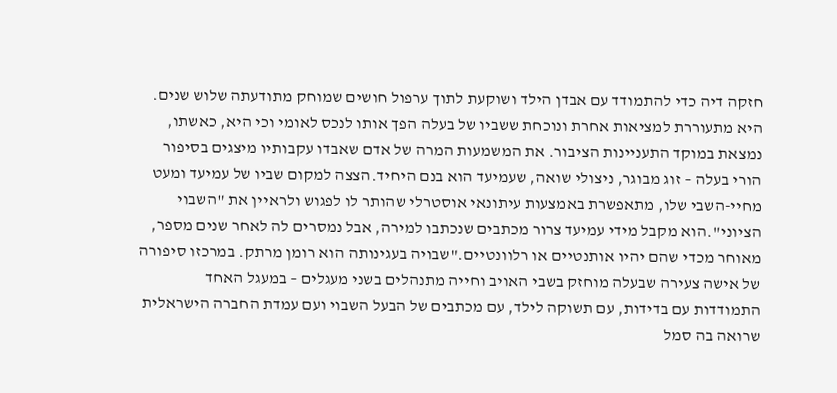חזקה דיה כדי להתמודד עם אבדן הילד ושוקעת לתוך ערפול חושים שמוחק מתודעתה שלוש שנים. היא מתעוררת למציאות אחרת ונוכחת ששביו של בעלה הפך אותו לנכס לאומי וכי היא, כאשתו, נמצאת במוקד התעניינות הציבור. את המשמעות המרה של אדם שאבדו עקבותיו מיצגים בסיפור הורי בעלה – זוג מבוגר, ניצולי שואה, שעמיעד הוא בנם היחיד.הצצה למקום שביו של עמיעד ומעט מחיי-השבי שלו, מתאפשרת באמצעות עיתונאי אוסטרלי שהותר לו לפגוש ולראיין את "השבוי הציוני".הוא מקבל מידי עמיעד צרור מכתבים שנכתבו למירה, אבל נמסרים לה לאחר שנים מספר, מאוחר מכדי שהם יהיו אותנטיים או רלוונטיים."שבויה בעגינותה הוא רומן מרתק. במרכזו סיפורה של אישה צעירה שבעלה מוחזק בשבי האויב וחייה מתנהלים בשני מעגלים – במעגל האחד התמודדות עם בדידות, עם תשוקה לילד, עם מכתבים של הבעל השבוי ועם עמדת החברה הישראלית שרואה בה סמל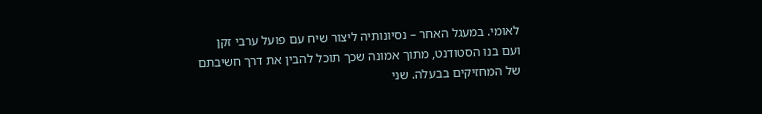לאומי. במעגל האחר – נסיונותיה ליצור שיח עם פועל ערבי זקן ועם בנו הסטודנט, מתוך אמונה שכך תוכל להבין את דרך חשיבתם של המחזיקים בבעלה. שני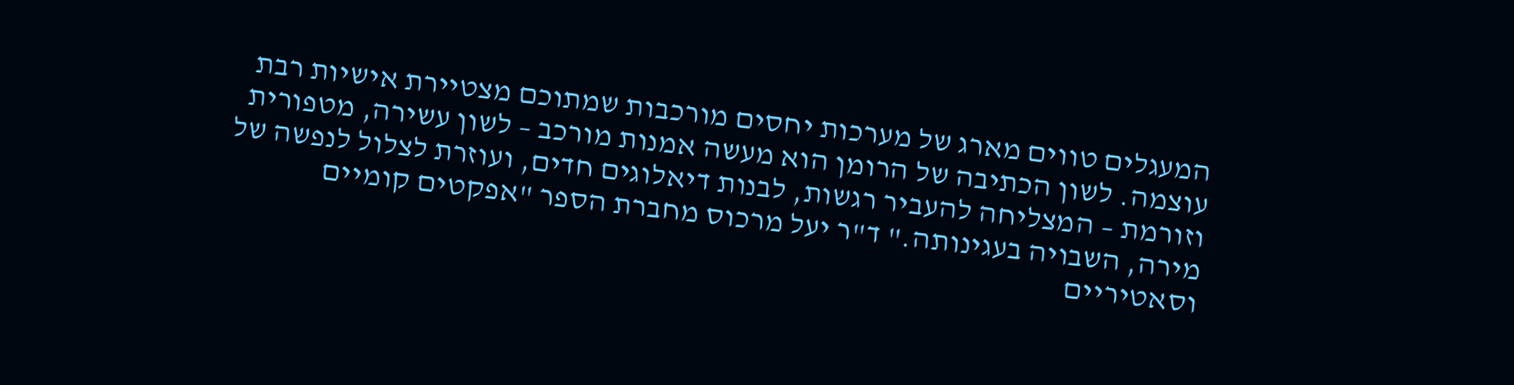המעגלים טווים מארג של מערכות יחסים מורכבות שמתוכם מצטיירת אישיות רבת עוצמה. לשון הכתיבה של הרומן הוא מעשה אמנות מורכב – לשון עשירה, מטפורית וזורמת – המצליחה להעביר רגשות, לבנות דיאלוגים חדים, ועוזרת לצלול לנפשה של מירה, השבויה בעגינותה." ד"ר יעל מרכוס מחברת הספר "אפקטים קומיים וסאטיריים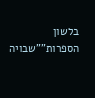בלשון הספרות""שבויה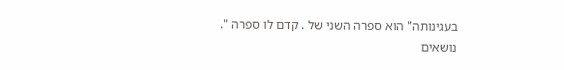בעגינותה" הוא ספרה השני של . קדם לו ספרה ".
נושאים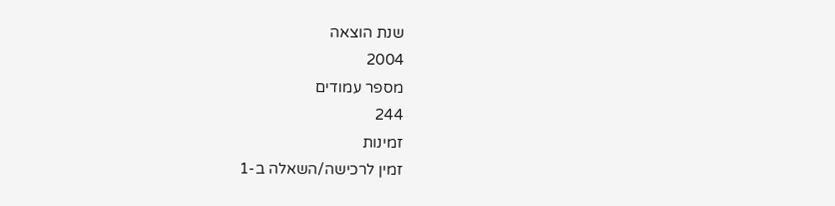שנת הוצאה
2004
מספר עמודים
244
זמינות
זמין לרכישה/השאלה ב-1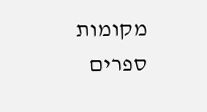מקומות
ספרים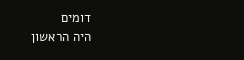דומים
היה הראשון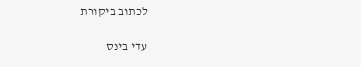לכתוב ביקורת

עדי בינס